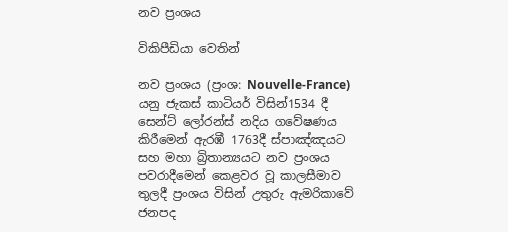නව ප්‍රංශය

විකිපීඩියා වෙතින්

නව ප්‍රංශය (ප්‍රංශ: Nouvelle-France) යනු ජැකස් කාටියර් විසින්1534 දී සෙන්ට් ලෝරන්ස් නදිය ගවේෂණය කිරීමෙන් ඇරඹී 1763දී ස්පාඤ්ඤයට සහ මහා බ්‍රිතාන්‍යයට නව ප්‍රංශය පවරාදීමෙන් කෙළවර වූ කාලසීමාව තුලදී ප්‍රංශය විසින් උතුරු ඇමරිකාවේ ජනපද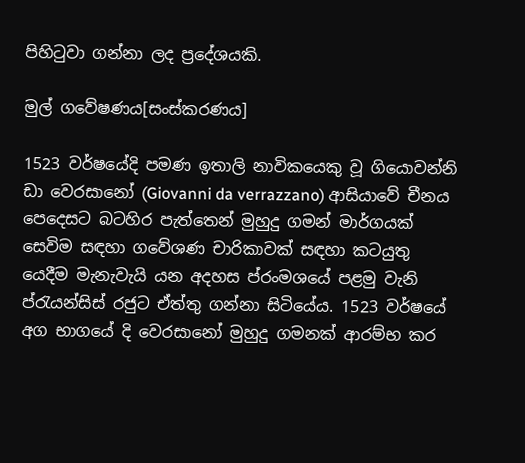පිහිටුවා ගන්නා ලද ප්‍රදේශයකි.

මුල් ගවේෂණය[සංස්කරණය]

1523 වර්ෂයේදි පමණ ඉතාලි නාවිකයෙකු වූ ගියොවන්නි ඩා වෙරසානෝ (Giovanni da verrazzano) ආසියාවේ චීනය පෙදෙසට බටහිර පැත්තෙන් මුහුදු ගමන් මාර්ගයක් සෙවිම සඳහා ගවේශණ චාරිකාවක් සඳහා කටයුතු යෙදීම මැනැවැයි යන අදහස ප්රංමශයේ පළමු වැනි ප්රැයන්සිස් රජුට ඒත්තු ගන්නා සිටියේය. 1523 වර්ෂයේ අග භාගයේ දි වෙරසානෝ මුහුදු ගමනක් ආරම්භ කර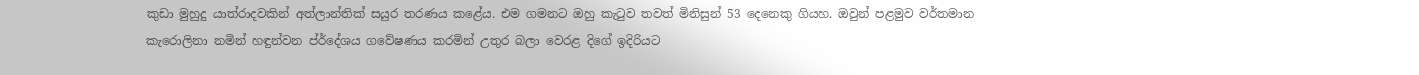කුඩා මුහුදු යාත්රාදවකින් අත්ලාන්තික් සයුර තරණය කළේය. එම ගමනට ඔහු කැටුව තවත් මිනිසුන් 53 දෙනෙකු ගියහ. ඔවුන් පළමුව වර්තමාන කැරොලිනා නමින් හඳුන්වන ප්ර්දේශය ගවේෂණය කරමින් උතුර බලා වෙරළ දිගේ ඉදිරියට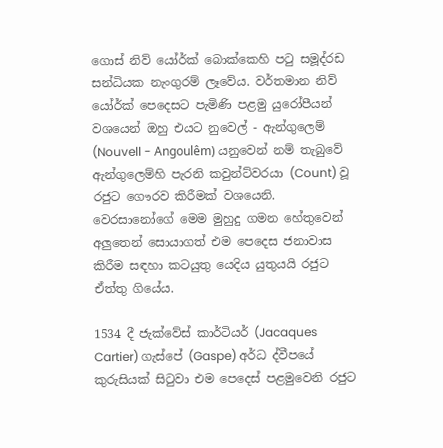ගොස් නිව් යෝර්ක් බොක්කෙහි පටු සමූද්රඩ සන්ධියක නැංගුරම් ලෑවේය. වර්තමාන නිව් යෝර්ක් පෙදෙසට පැමිණි පළමු යුරෝපීයන් වශයෙන් ඔහු එයට නුවෙල් - ඇන්ගුලෙම් (Nouvell - Angoulêm) යනුවෙන් නම් තැබුවේ ඇන්ගුලෙම්හි පැරනි කවුන්ට්වරයා (Count) වූ රජුට ගෞරව කිරීමක් වශයෙනි. වෙරසානෝගේ මෙම මුහුදු ගමන ‍හේතුවෙන් අලුතෙන් සොය‍ාගත් එම පෙදෙස ජනාවාස කිරීම සඳහා කටයුතු යෙදිය යුතුයයි රජුට ඒත්තු ගියේය.

1534 දී ජැක්වේස් කාර්ටියර් (Jacaques Cartier) ගැස්පේ (Gaspe) අර්ධ ද්වීපයේ කුරුසියක් සිටුවා එම පෙදෙස් පළමුවෙනි රජුට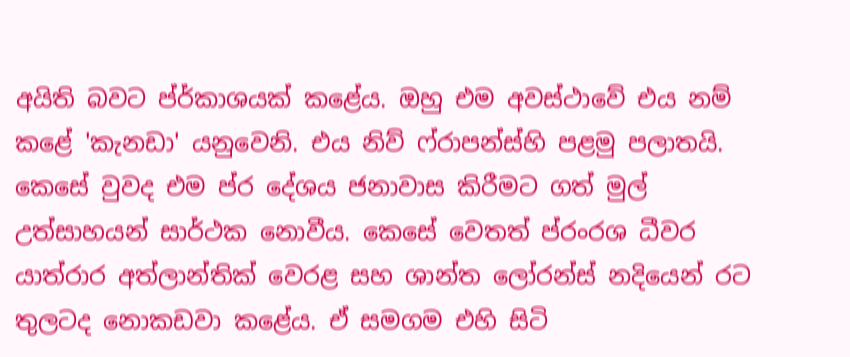අයිති බවට ප්ර්කාශයක් කළේය. ඔහු එම අවස්ථාවේ එය නම් කළේ 'කැනඩා' යනුවෙනි. එය නිව් ෆ්රාපන්ස්හි පළමු පලාතයි. කෙසේ වුවද එම ප්ර දේශය ජනාවාස කිරීමට ගත් මුල් උත්සාහයන් සාර්ථක නොවීය. කෙසේ වෙතත් ප්රංරශ ධීවර යාත්රාර අත්ලාන්තික් වෙරළ සහ ශාන්ත ලෝරන්ස් නදියෙන් රට තුලටද නොකඩවා කළේය. ඒ සමගම එහි සිටි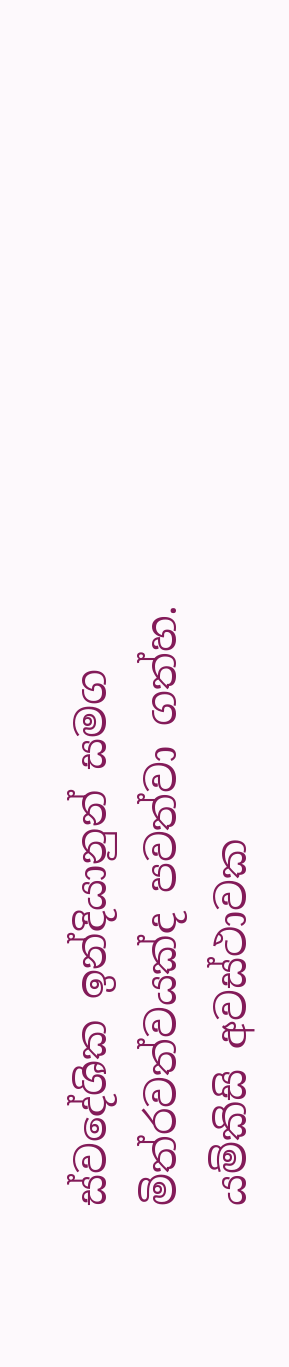ස්වදේශික ඉන්දියානුන් සමග මිත්රවත්වයක්ද පවත්වා ගත්හ. යම්කිසි අවස්ථාවක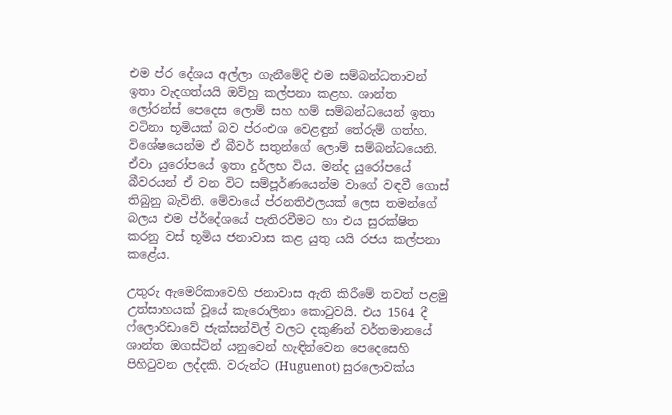එම ප්ර දේශය අල්ලා ගැනීමේදි එම සම්බන්ධතාවන් ඉතා වැදගත්යයි ඔව්හු කල්පනා කළහ. ශාන්ත ලෝරන්ස් පෙදෙස ලොම් සහ හම් සම්බන්ධයෙන් ඉතා වටිනා භූමියක් බව ප්රංඑශ වෙළඳුන් තේරුම් ගත්හ. විශේෂයෙන්ම ඒ බීවර් සතුන්ගේ ලොම් සම්බන්ධයෙනි. ඒවා යුරෝපයේ ඉතා දුර්ලභ විය. මන්ද යුරෝපයේ බීවරයන් ඒ වන විට සම්පූර්ණයෙන්ම වාගේ වඳවී ගොස් තිබුනු බැවිනි. මේවායේ ප්රනතිඵලයක් ලෙස තමන්ගේ බලය එම ප්ර්දේශයේ පැතිරවීමට හා එය සුරක්ෂිත කරනු වස් භූමිය ජනාවාස කළ යුතු යයි රජය කල්පනා කළේය.

උතුරු ඇමෙරිකාවෙහි ජනාවාස ඇති කිරීමේ තවත් පළමු උත්සාහයක් වූයේ කැරොලිනා කොටුවයි. එය 1564 දී ෆ්ලොරිඩාවේ ජැක්සන්විල් වලට දකුණින් වර්තමානයේ ශාන්ත ඔගස්ටින් යනුවෙන් හැඳින්වෙන පෙදෙසෙහි පිහිටුවන ලද්දකි. වරුන්ට (Huguenot) සුරලෙ‍ාවක්ය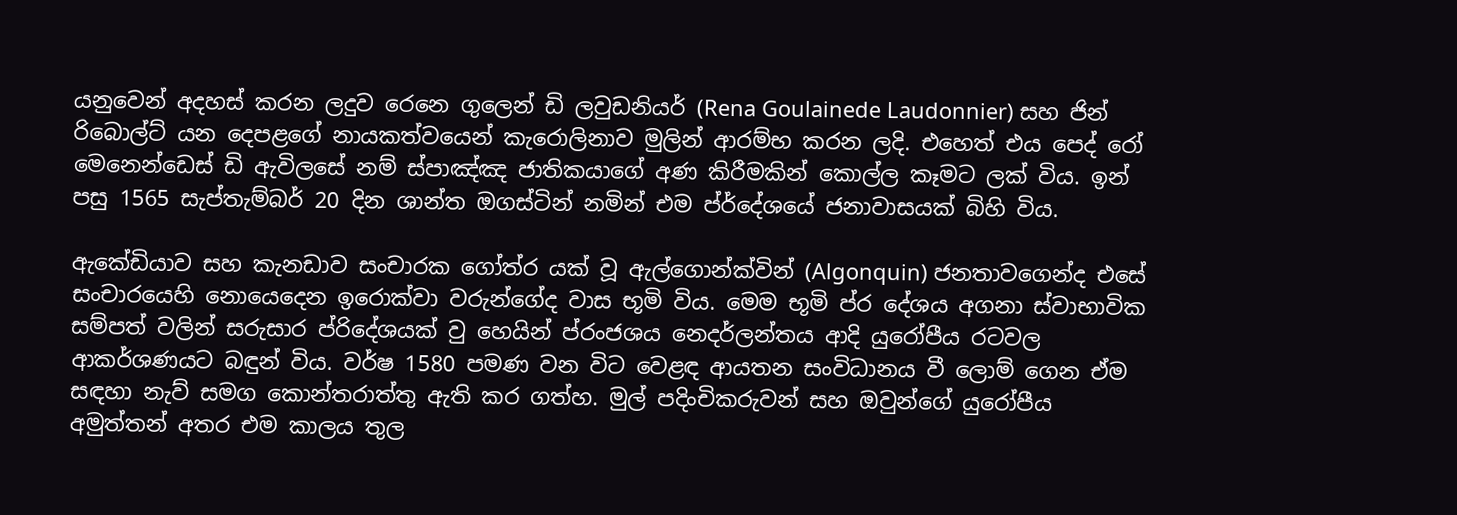යනුවෙන් අදහස් කරන ලදුව රෙනෙ ගුලෙන් ඩි ලවුඩනියර් (Rena Goulainede Laudonnier) සහ ජින් රිබොල්ට් යන දෙපළගේ නායකත්වයෙන් කැරොලිනාව මුලින් ආරම්භ කරන ලදි. එහෙත් එය පෙද් රෝ මෙනෙන්ඩෙස් ඩි ඇවිලසේ නම් ස්පාඤ්ඤ ජාතිකයාගේ අණ කිරීමකින් කොල්ල කෑමට ලක් විය. ඉන් පසු 1565 සැප්තැම්බර් 20 දින ශාන්ත ඔගස්ටින් නමින් එම ප්ර්දේශයේ ජනාවාසයක් බිහි විය.

ඇකේඩියාව සහ කැනඩාව සංචාරක ගෝත්ර යක් වූ ඇල්ගොන්ක්වින් (Algonquin) ජනතාවගෙන්ද එසේ සංචාරයෙහි නොයෙදෙන ඉරොක්වා වරුන්ගේද වාස භූමි විය. මෙම භූමි ප්ර දේශය අගනා ස්වාභාවික සම්පත් වලින් සරුසාර ප්රිදේශයක් වු හෙයින් ප්රංජශය නෙදර්ලන්තය ආදි යුරෝපීය රටවල ආකර්ශණයට බඳුන් විය. වර්ෂ 1580 පමණ වන විට වෙළඳ ආයතන සංවිධානය වී ලොම් ගෙන ඒම සඳහා නැව් සමග කොන්තරාත්තු ඇති කර ගත්හ. මුල් පදිංචිකරුවන් සහ ඔවුන්ගේ යුරෝපීය අමුත්තන් අතර එම කාලය තුල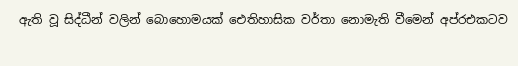ඇති වූ සිද්ධීන් වලින් බොහොමයක් ඓතිහාසික වර්තා නොමැති වීමෙන් අප්රඑකටව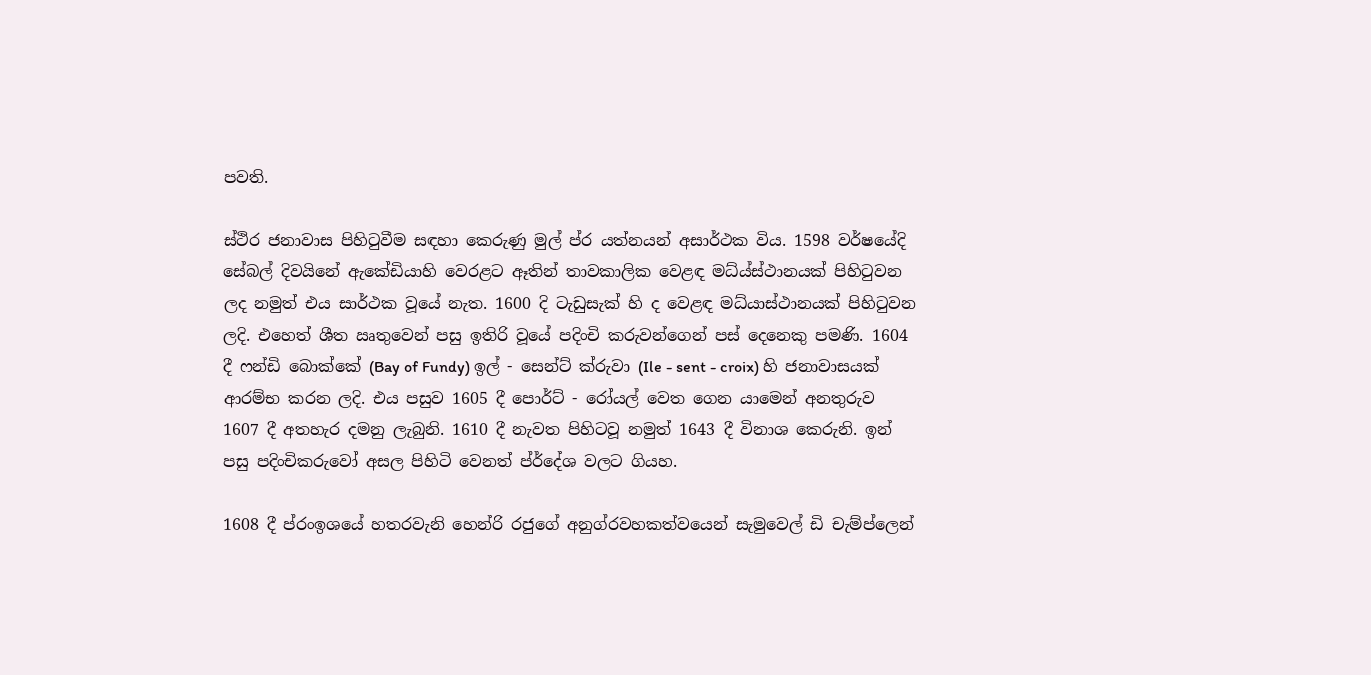පවති.

ස්ථිර ජනාවාස පිහිටුවීම සඳහා කෙරුණු මුල් ප්ර යත්නයන් අසාර්ථක විය. 1598 වර්ෂයේදි සේබල් දිවයිනේ ඇකේඩියාහි වෙරළට ඈතින් තාවකාලික වෙළඳ මධ්ය්ස්ථානයක් පිහිටුවන ලද නමුත් එය සාර්ථක වූයේ නැත. 1600 දි ටැඩුසැක් හි ද වෙළඳ මධ්යාස්ථානයක් පිහිටුවන ලදි. එහෙත් ශීත ඍතුවෙන් පසු ඉතිරි වූයේ පදිංචි කරුවන්ගෙන් පස් දෙනෙකු පමණි. 1604 දී ෆන්ඩි බොක්කේ (Bay of Fundy) ඉල් - සෙන්ට් ක්රුවා (Ile - sent - croix) හි ජනාවාසයක් ආරම්භ කරන ලදි. එය පසුව 1605 දී පොර්ට් - රෝයල් වෙත ගෙන යාමෙන් අනතුරුව 1607 දී අතහැර දමනු ලැබුනි. 1610 දී නැවත පිහිටවූ නමුත් 1643 දී විනාශ කෙරුනි. ඉන් පසු පදිංචිකරුවෝ අසල පිහිටි වෙනත් ප්ර්දේශ වලට ගියහ.

1608 දී ප්රංඉශයේ හතරවැනි හෙන්රි රජුගේ අනුග්රවහකත්වයෙන් සැමුවෙල් ඩි චැම්ප්ලෙන්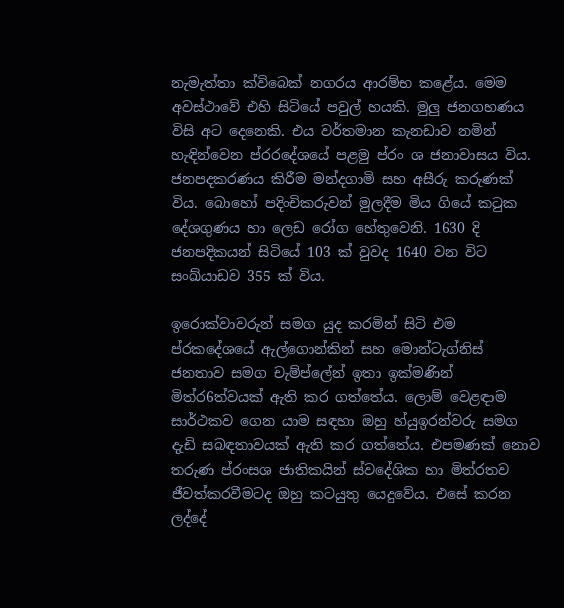නැමැත්තා ක්විබෙක් නගරය ආරම්භ කළේය. මෙම අවස්ථාවේ එහි සිටියේ පවුල් හයකි. මුලු ජනගහණය විසි අට දෙනෙකි. එය වර්තමාන කැනඩාව නමින් හැඳින්වෙන ප්රරදේශයේ පළමු ප්රං ශ ජනාවාසය විය. ජනපදකරණය කිරීම මන්දගාමි සහ අසීරු කරුණක් විය. බොහෝ පදිංචිකරුවන් මුලදීම මිය ගියේ කටුක දේශගුණය හා ලෙඩ රෝග හේතුවෙනි. 1630 දි ජනපදිකයන් සිටියේ 103 ක් වුවද 1640 වන විට සංඛ්යාඩව 355 ක් විය.

ඉරොක්වාවරුන් සමග යුද කරමින් සිටි එම ප්රකදේශයේ ඇල්ගොන්කින් සහ මොන්ටැග්නිස් ජනතාව සමග චැම්ප්ලේන් ඉතා ඉක්මණින් මිත්ර6ත්වයක් ඇති කර ගත්තේය. ලොම් වෙළඳාම සාර්ථකව ගෙන යාම සඳහා ඔහු හ්යුඉරන්වරු සමග දැඩි සබඳතාවයක් ඇති කර ගත්තේය. එපමණක් නොව තරුණ ප්රංසශ ජාතිකයින් ස්වදේශික හා මිත්රතව ජීවත්කරවීමටද ඔහු කටයුතු යෙදුවේය. එසේ කරන ලද්දේ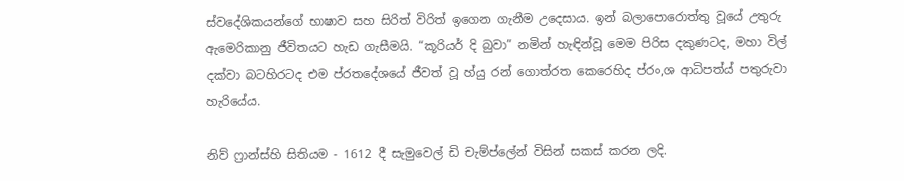ස්වදේශිකයන්ගේ භාෂාව සහ සිරිත් විරිත් ඉගෙන ගැනීම උදෙසාය. ඉන් බලාපොරොත්තු වූයේ උතුරු ඇමෙරිකානු ජීවිතයට හැඩ ගැසීමයි. “කූරියර් දි බුවා” නමින් හැඳින්වූ මෙම පිරිස දකුණටද, මහා විල් දක්වා බටහිරටද එම ප්රතදේශයේ ජීවත් වූ හ්යු රන් ගොත්රත කෙරෙහිද ප්රං,ශ ආධිපත්ය් පතුරුවා හැරියේය.

නිව් ෆ්‍රාන්ස්හි සිතියම - 1612 දී සැමුවෙල් ඩි චැම්ප්ලේන් විසින් සකස් කරන ලදි.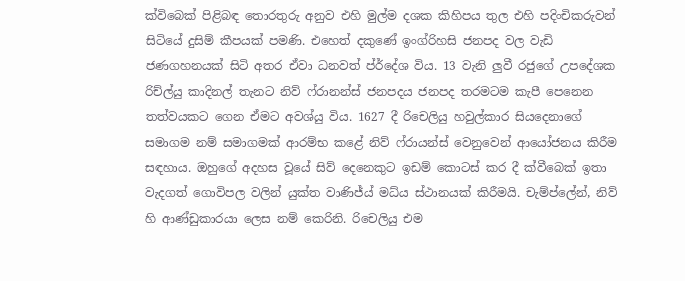ක්විබෙක් පිළිබඳ තොරතුරු අනුව එහි මුල්ම දශක කිහිපය තුල එහි පදිංචිකරුවන් සිටියේ දුසිම් කීපයක් පමණි. එහෙත් දකුණේ ඉංග්රිහසි ජනපද වල වැඩි ජණගහනයක් සිටි අතර ඒවා ධනවත් ප්ර්දේශ විය. 13 වැනි ලුවී රජුගේ උපදේශක රිච්ල්යු කාදිනල් තැනට නිව් ෆ්රානන්ස් ජනපදය ජනපද තරමටම කැපී පෙනෙන තත්වයකට ගෙන ඒමට අවශ්යු විය. 1627 දී රිචෙලියු හවුල්කාර සියදෙනාගේ සමාගම නම් සමාගමක් ආරම්භ කළේ නිව් ෆ්රායන්ස් වෙනුවෙන් ආයෝජනය කිරීම සඳහාය. ඔහුගේ අදහස වූයේ සිව් දෙනෙකුට ඉඩම් කොටස් කර දී ක්වීබෙක් ඉතා වැදගත් ගොවිපල වලින් යුක්ත වාණිජ්ය් මධ්ය ස්ථානයක් කිරීමයි. චැම්ප්ලේන්, නිව් හි ආණ්ඩුකාරයා ලෙස නම් කෙරිනි. රිචෙලියු එම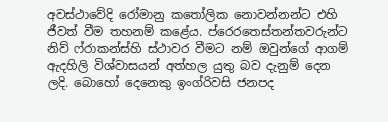අවස්ථාවේදි රෝමානු කතෝලික නොවන්නන්ට එහි ජීවත් වීම තහනම් කළේය. ප්රෙරතෙස්තන්තවරුන්ට නිව් ෆ්රාකන්ස්හි ස්ථාවර වීමට නම් ඔවුන්ගේ ආගම් ඇදහිලි විශ්වාසයන් අත්හල යුතු බව දැනුම් දෙන ලදි. බොහෝ දෙනෙකු ඉංග්රිවසි ජනපද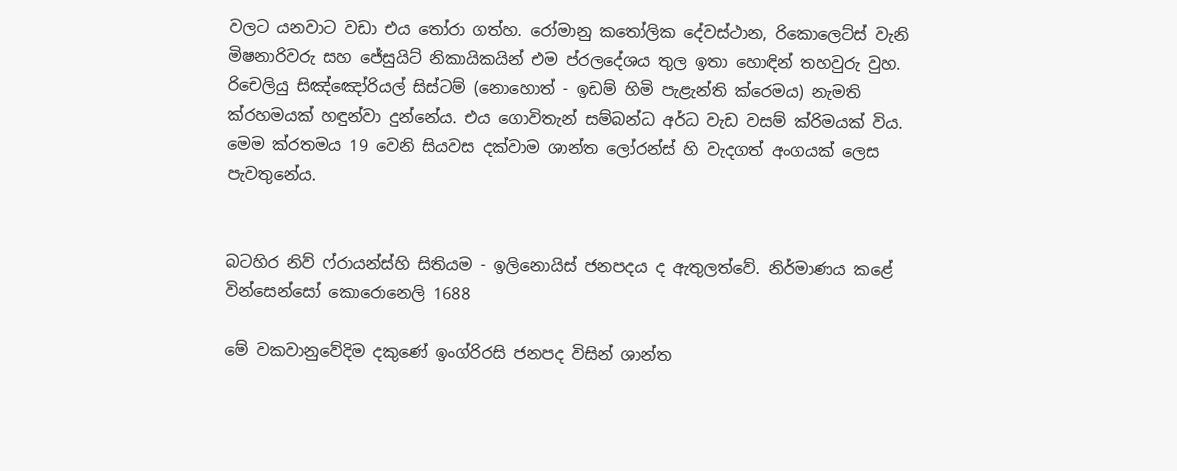වලට යනවාට වඩා එය තෝරා ගත්හ. රෝමානු කතෝලික දේවස්ථාන, රිකොලෙට්ස් වැනි මිෂනාරිවරු සහ ජේසුයිට් නිකායිකයින් එම ප්රලදේශය තුල ඉතා හොඳින් තහවුරු වුහ. රිචෙලියු සිඤ්ඤෝරියල් සිස්ටම් (නොහොත් - ඉඩම් හිමි පැළැන්ති ක්රෙමය) නැමති ක්රහමයක් හඳුන්වා දුන්නේය. එය ගොවිතැන් සම්බන්ධ අර්ධ වැඩ වසම් ක්රිමයක් විය. මෙම ක්රතමය 19 වෙනි සියවස දක්වාම ශාන්ත ලෝරන්ස් හි වැදගත් අංගයක් ලෙස පැවතුනේය.


බටහිර නිව් ෆ්රායන්ස්හි සිතියම - ඉලිනොයිස් ජනපදය ද ඇතුලත්වේ. නිර්මාණය කළේ වින්සෙන්සෝ කොරොනෙලි 1688

මේ වකවානුවේදිම දකුණේ ඉංග්රිරසි ජනපද විසින් ශාන්ත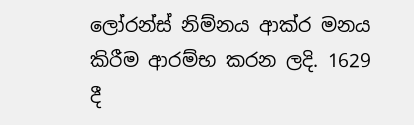ලෝරන්ස් නිම්නය ආක්ර මනය කිරීම ආරම්භ කරන ලදි. 1629 දී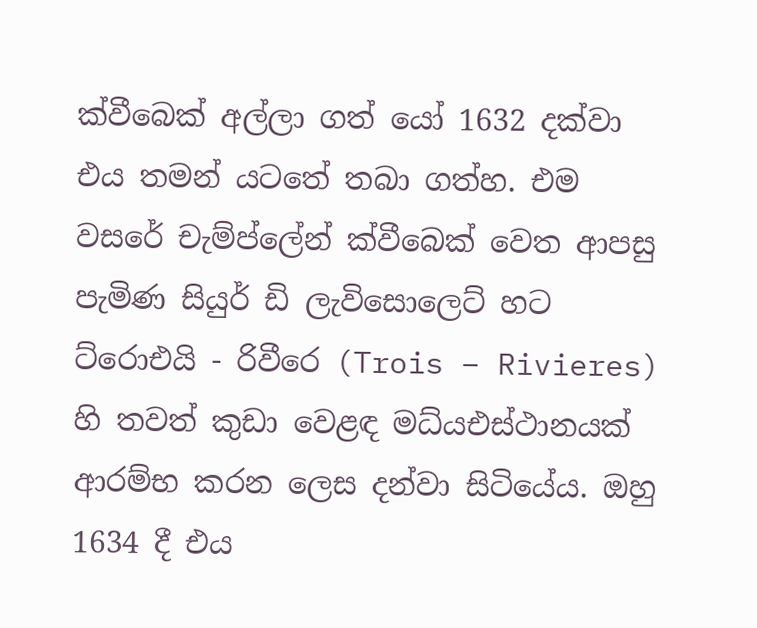ක්වීබෙක් අල්ලා ගත් යෝ 1632 දක්වා එය තමන් යටතේ තබා ගත්හ. එම වසරේ චැම්ප්ලේන් ක්වීබෙක් වෙත ආපසු පැමිණ සියුර් ඩි ලැවිසොලෙට් හට ට්රොඑයි - රිවීරෙ (Trois – Rivieres) හි තවත් කුඩා වෙළඳ මධ්යඑස්ථානයක් ආරම්භ කරන ලෙස දන්වා සිටියේය. ඔහු 1634 දී එය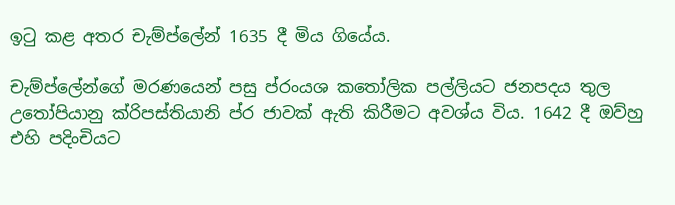ඉටු කළ අතර චැම්ප්ලේන් 1635 දී මිය ගියේය.

චැම්ප්ලේන්ගේ මරණයෙන් පසු ප්රංයශ කතෝලික පල්ලියට ජනපදය තුල උතෝපියානු ක්රිපස්තියානි ප්ර ජාවක් ඇති කිරීමට අවශ්ය විය. 1642 දී ඔව්හු එහි පදිංචියට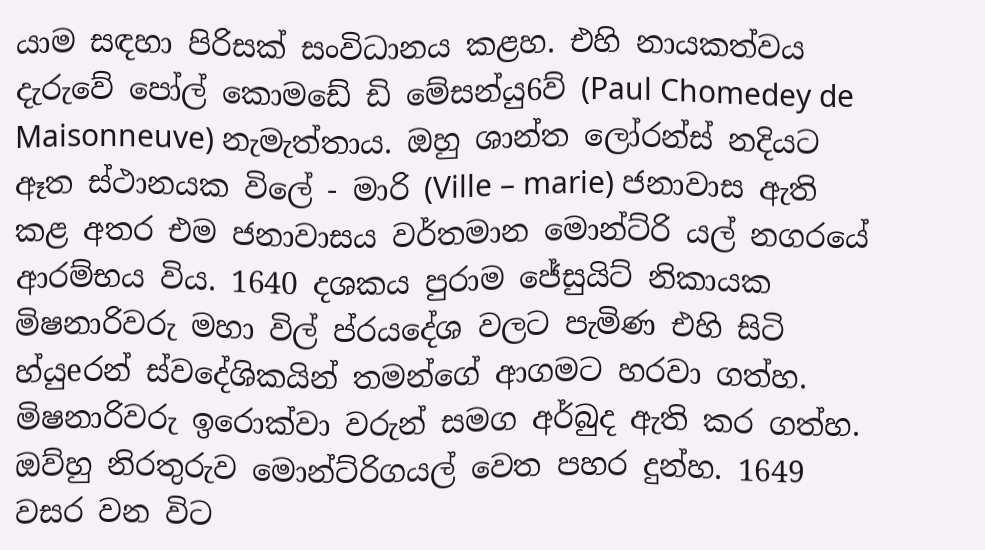යාම සඳහා පිරිසක් සංවිධානය කළහ. එහි නායකත්වය දැරුවේ පෝල් කොමඩේ ඩි මේසන්යු6ව් (Paul Chomedey de Maisonneuve) නැමැත්තාය. ඔහු ශාන්ත ලෝරන්ස් නදියට ඈත ස්ථානයක විලේ - මාරි (Ville – marie) ජනාවාස ඇති කළ අතර එම ජනාවාසය වර්තමාන මොන්ට්රි යල් නගරයේ ආරම්භය විය. 1640 දශකය පුරාම ජේසුයිට් නිකායක මිෂනාරිවරු මහා විල් ප්රයදේශ වලට පැමිණ එහි සිටි හ්යුeරන් ස්වදේශිකයින් තමන්ගේ ආගමට හරවා ගත්හ. මිෂනාරිවරු ඉරොක්වා වරුන් සමග අර්බුද ඇති කර ගත්හ. ඔව්හු නිරතුරුව මොන්ට්රිගයල් වෙත පහර දුන්හ. 1649 වසර වන විට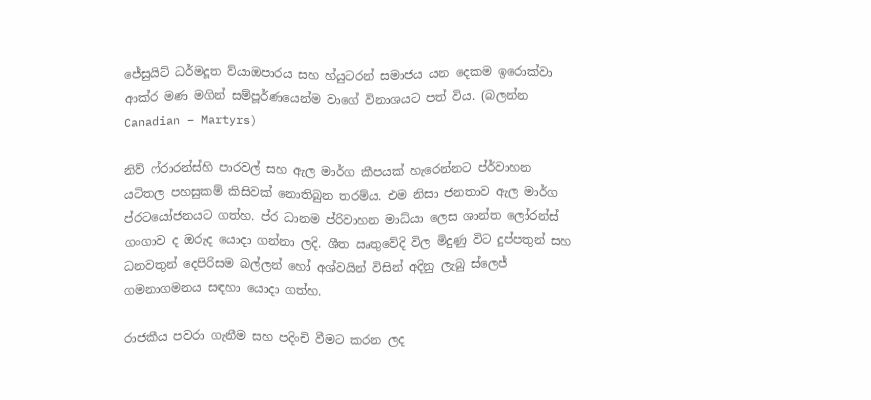ජේසුයිට් ධර්මදූත ව්යාඔපාරය සහ හ්යුටරන් සමාජය යන දෙකම ඉරොක්වා ආක්ර මණ මගින් සම්පූර්ණයෙන්ම වාගේ විනාශයට පත් විය. (බලන්න Canadian – Martyrs)

නිව් ෆ්රාරන්ස්හි පාරවල් සහ ඇල මාර්ග කීපයක් හැරෙන්නට ප්ර්වාහන යටිතල පහසුකම් කිසිවක් නොතිබුන තරම්ය. එම නිසා ජනතාව ඇල මාර්ග ප්රටයෝජනයට ගත්හ. ප්ර ධානම ප්රිවාහන මාධ්යා ලෙස ශාන්ත ලෝරන්ස් ගංගාව ද ඔරුද යොදා ගන්නා ලදි. ශීත ඍතුවේදි විල මිදුණු විට දුප්පතුන් සහ ධනවතුන් දෙපිරිසම බල්ලන් හෝ අශ්වයින් විසින් අදිනු ලැබු ස්ලෙජ් ගමනාගමනය සඳහා යොදා ගත්හ.

රාජකීය පවරා ගැනීම සහ පදිංචි වීමට කරන ලද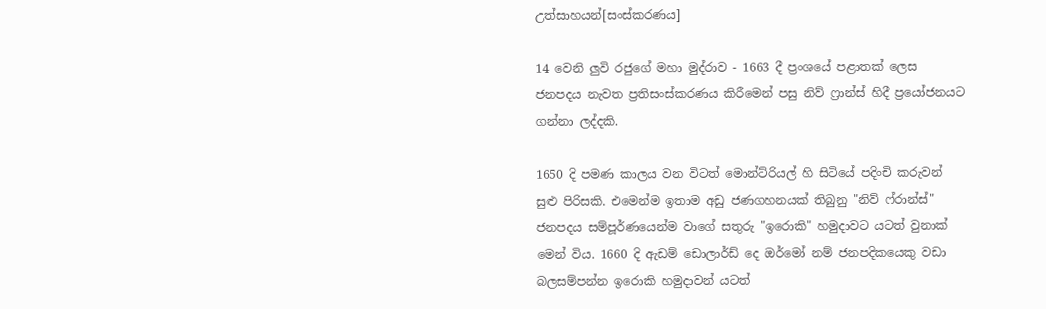උත්සාහයන්[සංස්කරණය]

14 වෙනි ලුවි රජුගේ මහා මුද්රාව - 1663 දී ප්‍රංශයේ පළාතක් ලෙස ජනපදය නැවත ප්‍රතිසංස්කරණය කිරීමෙන් පසු නිව් ෆ්‍රාන්ස් හිදී ප්‍රයෝජනයට ගන්නා ලද්දකි.

1650 දි පමණ කාලය වන විටත් මොන්ට්රියල් හි සිටියේ පදිංචි කරුවන් සුළු පිරිසකි. එමෙන්ම ඉතාම අඩු ජණගහනයක් තිබුනු "නිව් ෆ්රාන්ස්" ජනපදය සම්පූර්ණයෙන්ම වාගේ සතුරු "ඉරොකි" හමුදාවට යටත් වුනාක් මෙන් විය. 1660 දි ඇඩම් ඩොලාර්ඩ් දෙ ඔර්මෝ නම් ජනපදිකයෙකු වඩා බලසම්පන්න ඉරොකි හමුදාවන් යටත්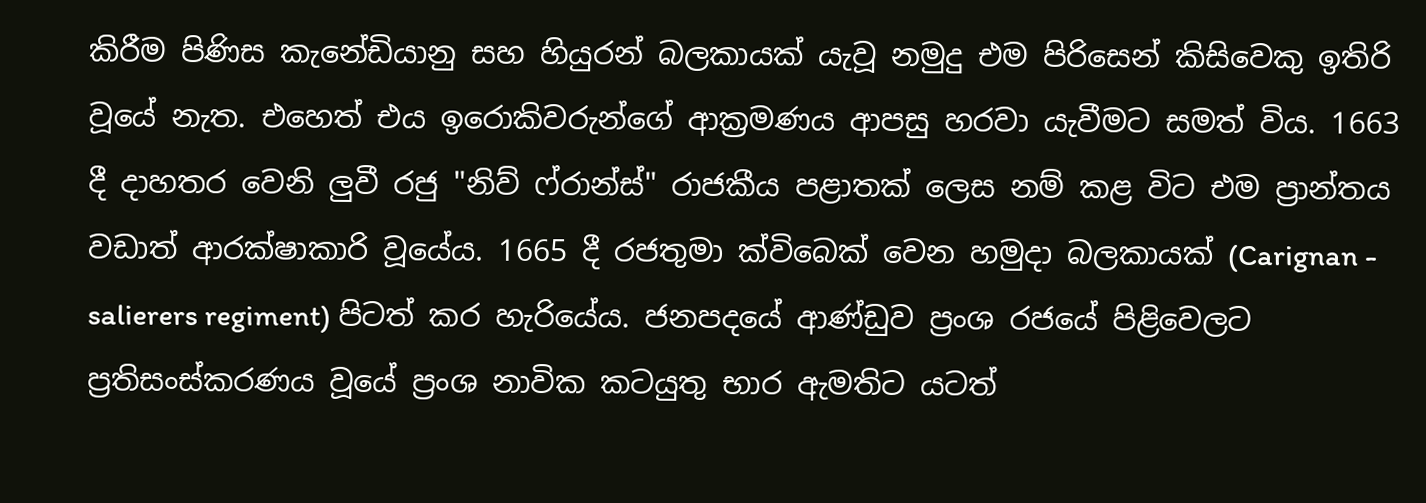කිරීම පිණිස කැනේඩියානු සහ හියුරන් බලකායක් යැවූ නමුදු එම පිරිසෙන් කිසිවෙකු ඉතිරි වූයේ නැත. එහෙත් එය ඉරොකිවරුන්ගේ ආක්‍රමණය ආපසු හරවා යැවීමට සමත් විය. 1663 දී දාහතර වෙනි ලුවී රජු "නිව් ෆ්රාන්ස්" රාජකීය පළාතක් ලෙස නම් කළ විට එම ප්‍රාන්තය වඩාත් ආරක්ෂාකාරි වූයේය. 1665 දී රජතුමා ක්විබෙක් වෙන හමුදා බලකායක් (Carignan - salierers regiment) පිටත් කර හැරියේය. ජනපදයේ ආණ්ඩුව ප්‍රංශ රජයේ පිළිවෙලට ප්‍රතිසංස්කරණය වූයේ ප්‍රංශ නාවික කටයුතු භාර ඇමතිට යටත්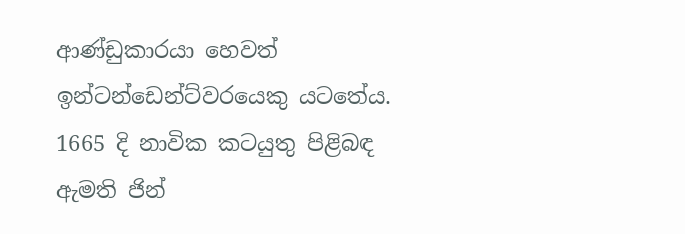ආණ්ඩුකාරයා හෙවත් ඉන්ටන්ඩෙන්ට්වරයෙකු යටතේය. 1665 දි නාවික කටයුතු පිළිබඳ ඇමති ජින්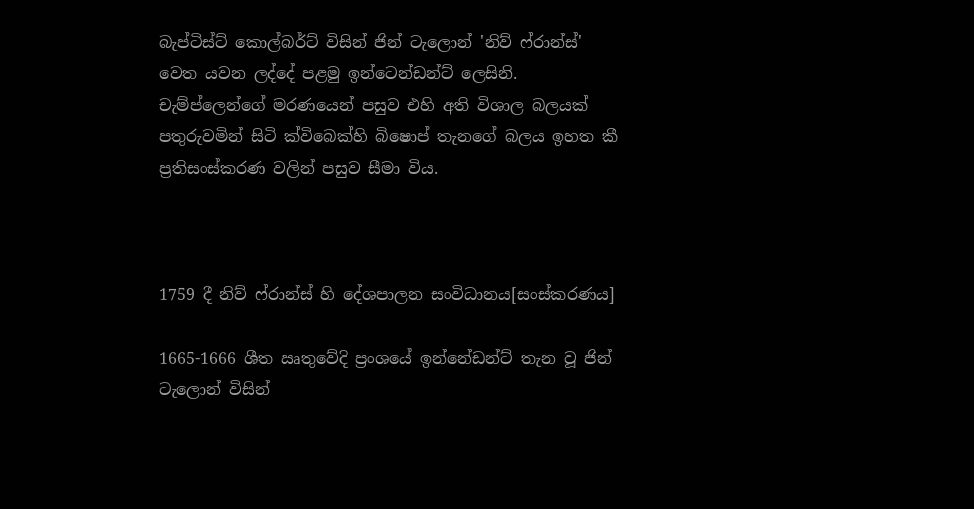බැප්ටිස්ට් කොල්බර්ට් විසින් ජින් ටැලොන් 'නිව් ෆ්රාන්ස්' වෙත යවන ලද්දේ පළමු ඉන්ටෙන්ඩන්ට් ලෙසිනි. චැම්ප්ලෙන්ගේ මරණයෙන් පසුව එහි අති විශාල බලයක් පතුරුවමින් සිටි ක්විබෙක්හි බිෂොප් තැනගේ බලය ඉහත කී ප්‍රතිසංස්කරණ වලින් පසුව සීමා විය.



1759 දී නිව් ෆ්රාන්ස් හි දේශපාලන සංවිධානය[සංස්කරණය]

1665-1666 ශීත ඍතුවේදි ප්‍රංශයේ ඉන්නේඩන්ට් තැන වූ ජින් ටැලොන් විසින්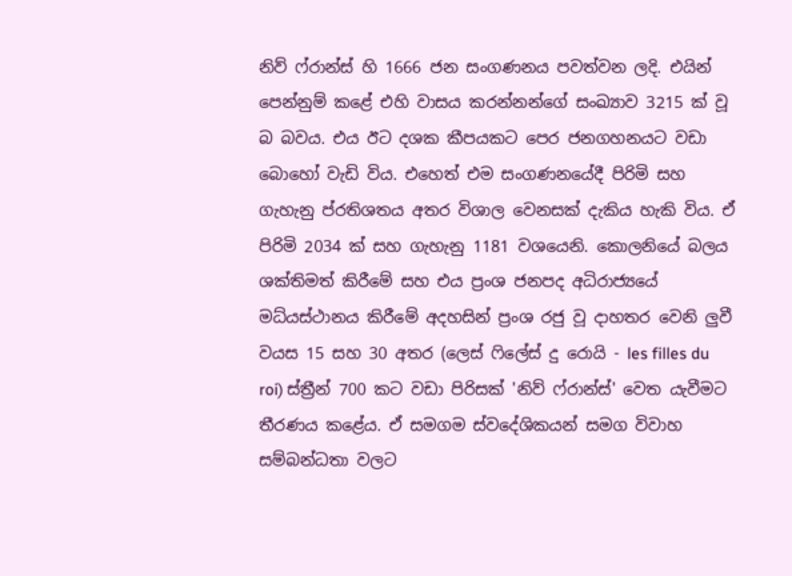නිව් ෆ්රාන්ස් හි 1666 ජන සංගණනය පවත්වන ලදි. එයින් පෙන්නුම් කළේ එහි වාසය කරන්නන්ගේ සංඛ්‍යාව 3215 ක් වූ බ බවය. එය ඊට දශක කීපයකට පෙර ජනගහනයට වඩා බොහෝ වැඩි විය. එහෙත් එම සංගණනයේදී පිරිමි සහ ගැහැනු ප්රතිශතය අතර විශාල වෙනසක් දැකිය හැකි විය. ඒ පිරිමි 2034 ක් සහ ගැහැනු 1181 වශයෙනි. කොලනියේ බලය ශක්තිමත් කිරීමේ සහ එය ප්‍රංශ ජනපද අධිරාජ්‍යයේ මධ්යස්ථානය කිරීමේ අදහසින් ප්‍රංශ රජු වූ දාහතර වෙනි ලුවී වයස 15 සහ 30 අතර (ලෙස් ෆිලේස් දු රොයි - les filles du roi) ස්ත්‍රීන් 700 කට වඩා පිරිසක් 'නිව් ෆ්රාන්ස්' වෙත යැවීමට තීරණය කළේය. ඒ සමගම ස්වදේශිකයන් සමග විවාහ සම්බන්ධතා වලට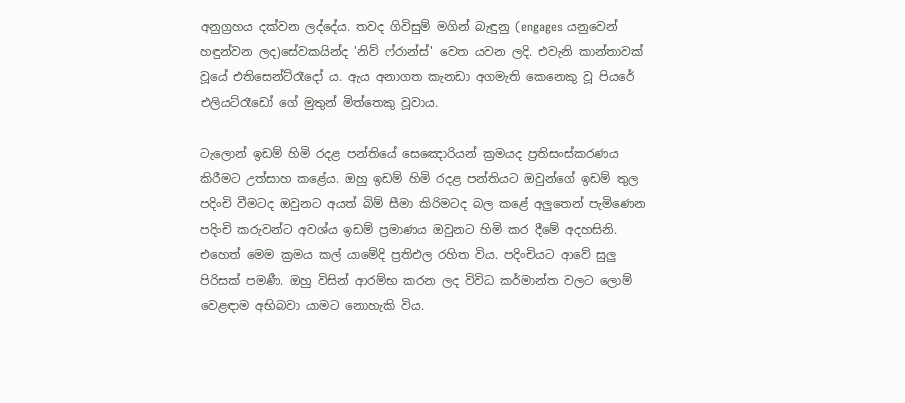අනුග්‍රහය දක්වන ලද්දේය. තවද ගිවිසුම් මගින් බැඳුනු (engages යනුවෙන් හඳුන්වන ලද)සේවකයින්ද 'නිව් ෆ්රාන්ස්' වෙත යවන ලදි. එවැනි කාන්තාවක් වූයේ එතිසෙන්ට්රෑදෝ ය. ඇය අනාගත කැනඩා අගමැති කෙනෙකු වූ පියරේ එලියට්රෑඩෝ ගේ මුතුන් මිත්තෙකු වූවාය.

ටැලොන් ඉඩම් හිමි රදළ පන්තියේ සෙඤොරියන් ක්‍රමයද ප්‍රතිසංස්කරණය කිරීමට උත්සාහ කළේය. ඔහු ඉඩම් හිමි රදළ පන්තියට ඔවුන්ගේ ඉඩම් තුල පදිංචි වීමටද ඔවුනට අයත් බිම් සීමා කිරිමටද බල කළේ අලුතෙන් පැමිණෙන පදිංචි කරුවන්ට අවශ්ය ඉඩම් ප්‍රමාණය ඔවුනට හිමි කර දීමේ අදහසිනි. එහෙත් මෙම ක්‍රමය කල් යාමේදි ප්‍රතිඑල රහිත විය. පදිංචියට ආවේ සුලු පිරිසක් පමණී. ඔහු විසින් ආරම්භ කරන ලද විවිධ කර්මාන්ත වලට ලොම් වෙළඳාම අභිබවා යාමට නොහැකි විය.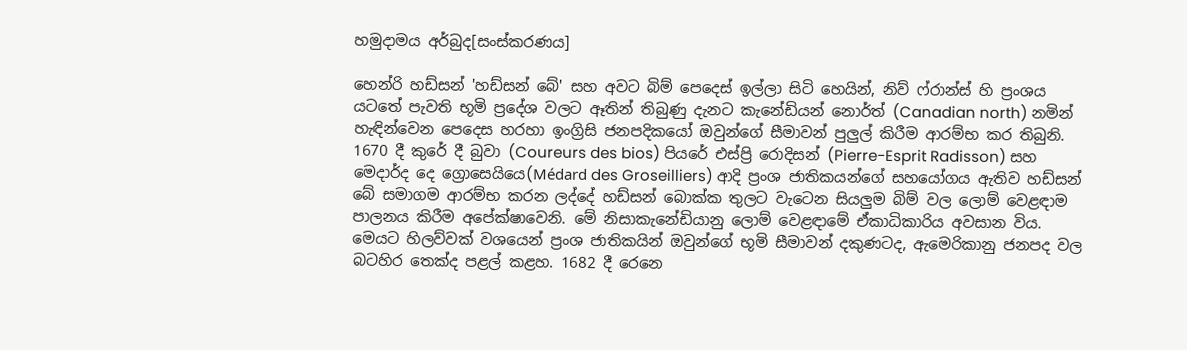හමුදාමය අර්බුද[සංස්කරණය]

හෙන්රි හඩ්සන් 'හඩ්සන් බේ' සහ අවට බිම් පෙදෙස් ඉල්ලා සිටි හෙයින්, නිව් ෆ්රාන්ස් හි ප්‍රංශය යටතේ පැවති භූමි ප්‍රදේශ වලට ඈතින් තිබුණු දැනට කැනේඩියන් නොර්ත් (Canadian north) නමින් හැඳින්වෙන පෙදෙස හරහා ඉංග්‍රිසි ජනපදිකයෝ ඔවුන්ගේ සීමාවන් පුලුල් කිරීම ආරම්භ කර තිබුනි. 1670 දී කුරේ දී බුවා (Coureurs des bios) පියරේ එස්ප්‍රි රොදිසන් (Pierre-Esprit Radisson) සහ මෙදාර්ද දෙ ග්‍රොසෙයියෙ(Médard des Groseilliers) ආදි ප්‍රංශ ජාතිකයන්ගේ සහයෝගය ඇතිව හඩ්සන් බේ සමාගම ආරම්භ කරන ලද්දේ හඩ්සන් බොක්ක තුලට වැටෙන සියලුම බිම් වල ලොම් වෙළඳාම පාලනය කිරීම අපේක්ෂාවෙනි. මේ නිසා‍කැනේඩියානු ලොම් වෙළඳාමේ ඒකාධිකාරිය අවසාන විය. මෙයට හිලව්වක් වශයෙන් ප්‍රංශ ජාතිකයින් ඔවුන්ගේ භූමි සීමාවන් දකුණටද, ඇමෙරිකානු ජනපද වල බටහිර තෙක්ද පළල් කළහ. 1682 දී රෙනෙ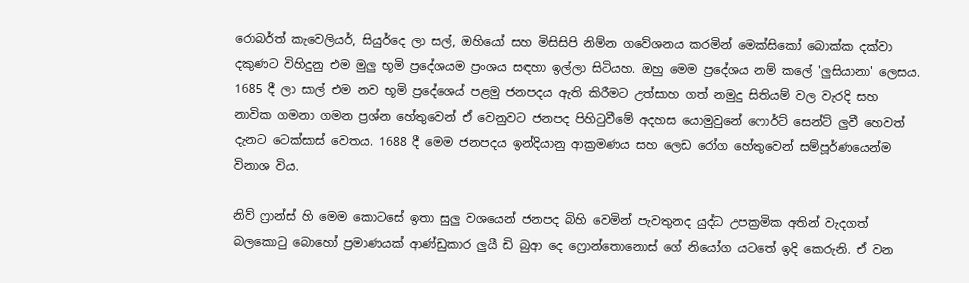රොබර්ත් කැවෙලියර්, සියුර්දෙ ලා සල්, ඔහියෝ සහ මිසිසිපි නිම්න ගවේශනය කරමින් මෙක්සිකෝ බොක්ක දක්වා දකුණට විහිදුනු එම මුලු භූමි ප්‍රදේශයම ප්‍රංශය සඳහා ඉල්ලා සිටියහ. ඔහු මෙම ප්‍රදේශය නම් කලේ 'ලුසියානා' ලෙසය. 1685 දී ලා සාල් එම නව භූමි ප්‍රදේශ‍ෙය් පළමු ජනපදය ඇති කිරීමට උත්සාහ ගත් නමුදු සිතියම් වල වැරදි සහ නාවික ගමනා ගමන ප්‍රශ්න හේතුවෙන් ඒ වෙනුවට ජනපද පිහිටුවීමේ අදහස යොමුවුනේ ෆොර්ට් සෙන්ට් ලුවී හෙවත් දැනට ටෙක්සාස් වෙතය. 1688 දී මෙම ජනපදය ඉන්දියානු ආක්‍රමණය සහ ලෙඩ රෝග හේතුවෙන් සම්පූර්ණයෙන්ම විනාශ විය.

නිව් ෆ්‍රාන්ස් හි මෙම කොටසේ ඉතා සුලු වශයෙන් ජනපද බිහි වෙමින් පැවතුනද යුද්ධ උපක්‍රමික අතින් වැදගත් බලකොටු බොහෝ ප්‍රමාණයක් ආණ්ඩුකාර ලුයී ඩි බුආ දෙ ෆ්‍රොන්තොනොස් ගේ නියෝග යටතේ ඉදි කෙරුනි. ඒ වන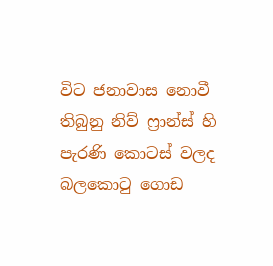විට ජනාවාස නොවී තිබුනු නිව් ෆ්‍රාන්ස් හි පැරණි කොටස් වලද බලකොටු ගොඩ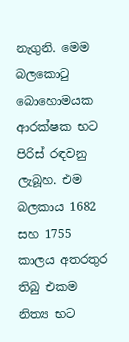නැගුනි. මෙම බලකොටු බොහොමයක ආරක්ෂක භට පිරිස් රඳවනු ලැබූහ. එම බලකාය 1682 සහ 1755 කාලය අතරතුර තිබු එකම නිත්‍ය භට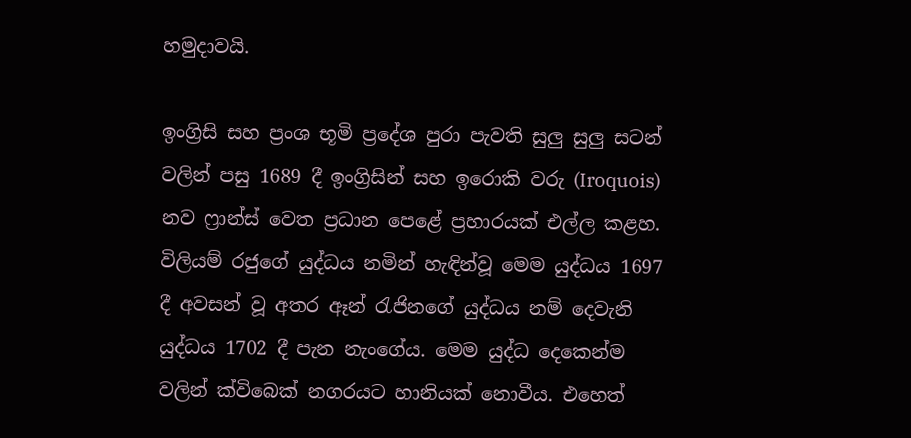හමුදාවයි.

ඉංග්‍රිසි සහ ප්‍රංශ භූමි ප්‍රදේශ පුරා පැවති සුලු සුලු සටන් වලින් පසු 1689 දී ඉංග්‍රිසින් සහ ඉරොකි වරු (Iroquois) නව ෆ්‍රාන්ස් වෙත ප්‍රධාන පෙළේ ප්‍රහාරයක් එල්ල කළහ. විලියම් රජුගේ යුද්ධය නමින් හැඳින්වූ මෙම යුද්ධය 1697 දී අවසන් වූ අතර ඈන් රැජිනගේ යුද්ධය නම් දෙවැනි යුද්ධය 1702 දී පැන නැංගේය. මෙම යුද්ධ දෙකෙන්ම වලින් ක්විබෙක් නගරයට හානියක් නොවීය. එහෙත්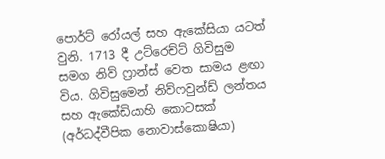පොර්ට් රෝයල් සහ ඇකේසියා යටත් වුනි. 1713 දී උට්රෙච්ට් ගිවිසුම සමග නිව් ෆ්‍රාන්ස් වෙත සාමය ළඟා විය. ගිවිසුමෙන් නිව්ෆවුන්ඩ් ලන්තය සහ ඇකේඩියාහි කොටසක් (අර්ධද්වීපික නොවාස්කොෂියා)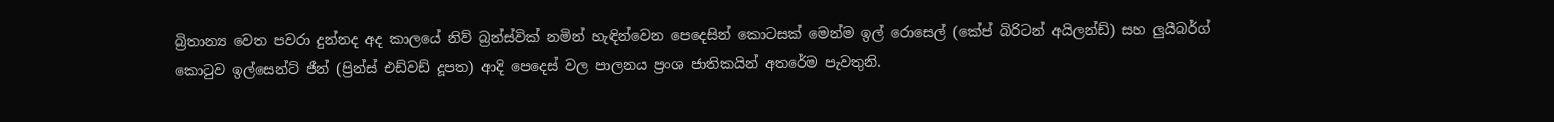බ්‍රිතාන්‍ය වෙත පවරා දුන්නද අද කාලයේ නිව් බ්‍රන්ස්වික් නමින් හැඳින්වෙන පෙදෙසින් කොටසක් මෙන්ම ඉල් රොසෙල් (කේප් බිරිටන් අයිලන්ඩ්) සහ ලුයීබර්ග් කොටුව ඉල්සෙන්ට් ජීන් (ප්‍රින්ස් එඩ්වඩ් දූපත) ආදි පෙදෙස් වල පාලනය ප්‍රංශ ජාතිකයින් අතරේම පැවතුනි.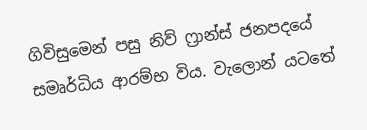ගිවිසුමෙන් පසු නිව් ෆ්‍රාන්ස් ජනපදයේ සමෘර්ධිය ආරම්භ විය. වැලොන් යටතේ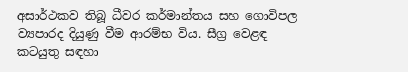අසාර්ථකව තිබූ ධීවර කර්මාන්තය සහ ගොවිපල ව්‍යපාරද දියුණු වීම ආරම්භ විය. සීග්‍ර වෙළඳ කටයුතු සඳහා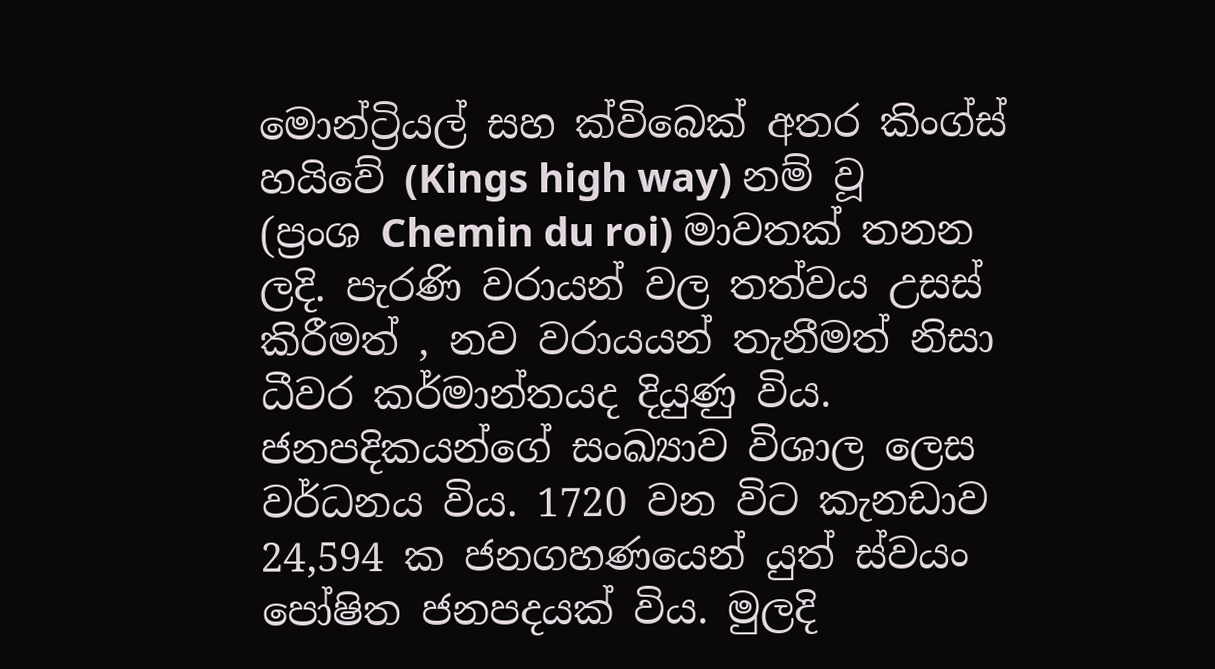මොන්ට්‍රියල් සහ ක්විබෙක් අතර කිංග්ස් හයිවේ (Kings high way) නම් වූ (ප්‍රංශ Chemin du roi) මාවතක් තනන ලදි. පැරණි වරායන් වල තත්වය උසස් කිරීමත් , නව වරායයන් තැනීමත් නිසා ධීවර කර්මාන්තයද දියුණු විය. ජනපදිකයන්ගේ සංඛ්‍යාව විශාල ලෙස වර්ධනය විය. 1720 වන විට කැනඩාව 24,594 ක ජනගහණයෙන් යුත් ස්වයං පෝෂිත ජනපදයක් විය. මුලදි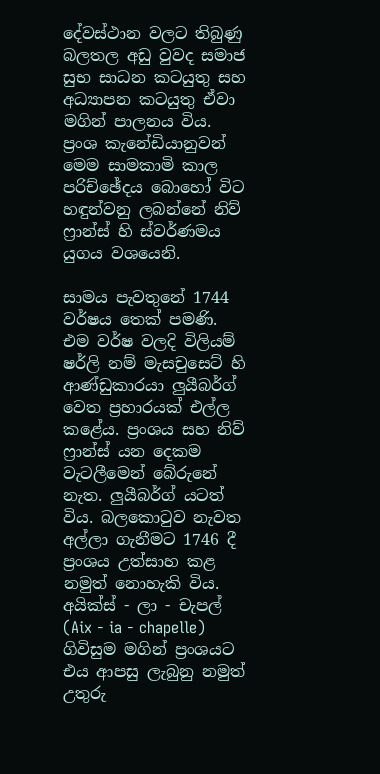දේවස්ථාන වලට තිබුණු බලතල අඩු වුවද සමාජ සුභ සාධන කටයුතු සහ අධ්‍යාපන කටයුතු ඒවා මගින් පාලනය විය. ප්‍රංශ කැනේඩියානුවන් මෙම සාමකාමි කාල පරිච්ඡේදය බොහෝ විට හඳුන්වනු ලබන්නේ නිව් ෆ්‍රාන්ස් හි ස්වර්ණමය යුගය වශයෙනි.

සාමය පැවතුනේ 1744 වර්ෂය තෙක් පමණි. එම වර්ෂ වලදි විලියම් ෂර්ලි නම් මැසචුසෙට් හි ආණ්ඩුකාරයා ලුයීබර්ග් වෙත ප්‍රහාරයක් එල්ල කළේය. ප්‍රංශය සහ නිව් ෆ්‍රාන්ස් යන දෙකම වැටලීමෙන් බේරුනේ නැත. ලුයීබර්ග් යටත් විය. බලකොටුව නැවත අල්ලා ගැනීමට 1746 දී ප්‍රංශය උත්සාහ කළ නමුත් ‍නොහැකි විය. අයික්ස් - ලා - චැපල් (Aix - ia - chapelle) ගිවිසුම මගින් ප්‍රංශයට එය ආපසු ලැබුනු නමුත් උතුරු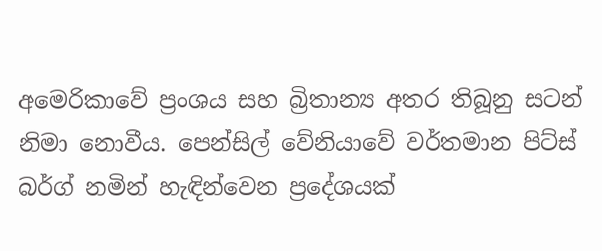අමෙරිකාවේ ප්‍රංශය සහ බ්‍රිතාන්‍ය අතර තිබූනු සටන් නිමා නොවීය. පෙන්සිල් වේනියාවේ වර්තමාන පිට්ස් බර්ග් නමින් හැඳින්වෙන ප්‍රදේශයක්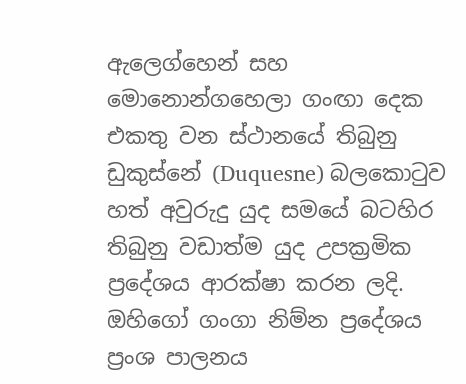ඇලෙග්හෙන් සහ මොනොන්ගහෙලා ගංඟා දෙක එකතු වන ස්ථානයේ තිබුනු ඩුකුස්නේ (Duquesne) බලකොටුව හත් අවුරුදු යුද සමයේ බටහිර තිබුනු වඩාත්ම යුද උපක්‍රමික ප්‍රදේශය ආරක්ෂා කරන ලදි. ඔහිගෝ ගංගා නිම්න ප්‍රදේශය ප්‍රංශ පාලනය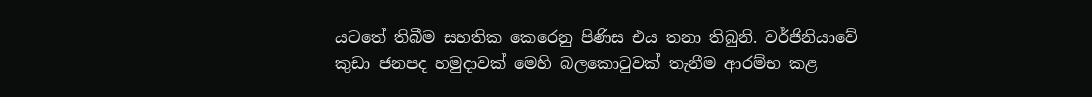යටතේ තිබීම සහතික කෙරෙනු පිණිස එය තනා තිබුනි. වර්ජිනියාවේ කුඩා ජනපද හමුදාවක් මෙහි බලකොටුවක් තැනීම ආරම්භ කළ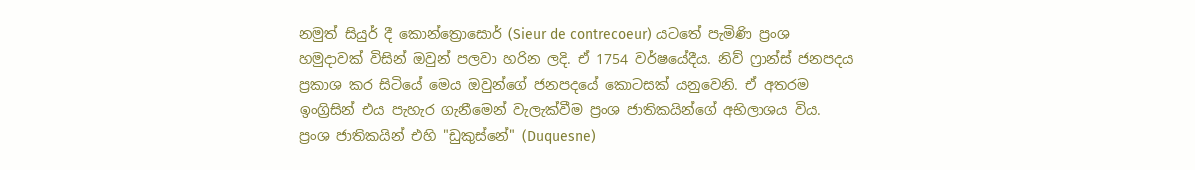නමුත් සියුර් දී කොන්ත්‍රොසොර් (Sieur de contrecoeur) යටතේ පැමිණි ප්‍රංශ හමුදාවක් විසින් ඔවුන් පලවා හරින ලදි. ඒ 1754 වර්ෂයේදීය. නිව් ෆ්‍රාන්ස් ජනපදය ප්‍රකාශ කර සිටියේ මෙය ඔවුන්ගේ ජනපදයේ කොටසක් යනුවෙනි. ඒ අතරම ඉංග්‍රිසින් එය පැහැර ගැනීමෙන් වැලැක්වීම ප්‍රංශ ජාතිකයින්ගේ අභිලාශය විය. ප්‍රංශ ජාතිකයින් එහි "ඩුකුස්නේ" (Duquesne)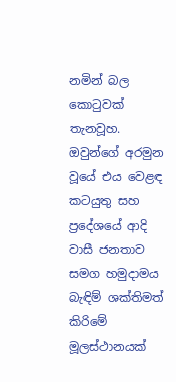නමින් බල කොටුවක් තැනවූහ. ඔවුන්ගේ අරමුන වූයේ එය වෙළඳ කටයුතු සහ ප්‍රදේශයේ ආදි වාසී ජනතාව සමග හමුදාමය බැඳිම් ශක්තිමත් කිරිමේ මූලස්ථානයක්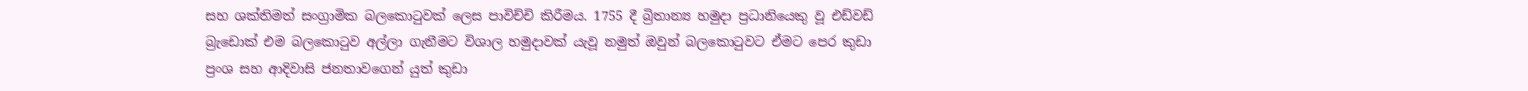සහ ශක්තිමත් සංග්‍රාමික බලකොටුවක් ලෙස පාවිච්චි කිරීමය. 1755 දී බ්‍රිතාන්‍ය හමුදා ප්‍රධානියෙකු වූ එඩ්වඩ් බ්‍රැඩොක් එම බලකොටුව අල්ලා ගැනීමට විශාල හමුදාවක් යැවූ නමුත් ඔවුන් බලකොටුවට ඒමට පෙර කුඩා ප්‍රංශ සහ ආදිවාසි ජනතාවගෙන් යුත් කුඩා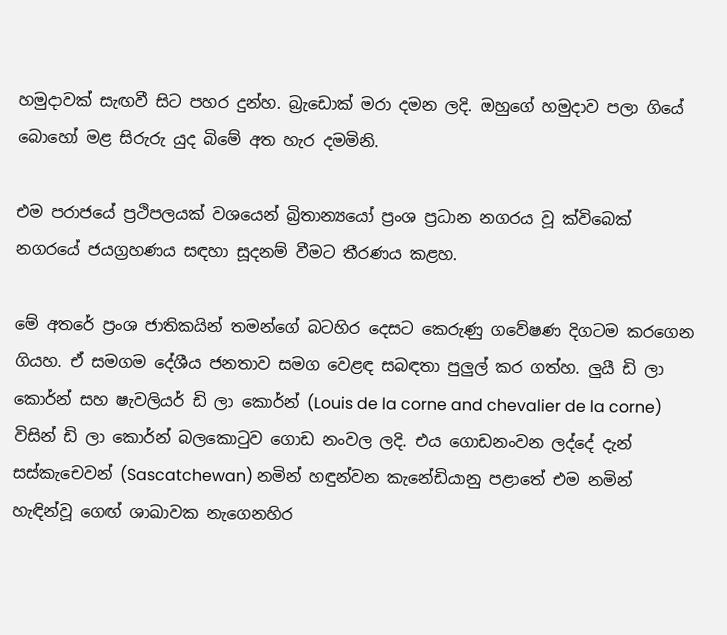හමුදාවක් සැඟවී සිට පහර දුන්හ. බ්‍රැඩොක් මරා දමන ලදි. ඔහුගේ හමුදාව පලා ගියේ බොහෝ මළ සිරුරු යුද බිමේ අත හැර දමමිනි.

එම පරාජයේ ප්‍රථිපලයක් වශයෙන් බ්‍රිතාන්‍යයෝ ප්‍රංශ ප්‍රධාන නගරය වූ ක්විබෙක් නගරයේ ජයග්‍රහණය සඳහා සූදනම් වීමට තීරණය කළහ.

මේ අතරේ ප්‍රංශ ජාතිකයින් තමන්ගේ බටහිර දෙසට කෙරුණු ගවේෂණ දිගටම කරගෙන ගියහ. ඒ සමගම දේශීය ජනතාව සමග වෙළඳ සබඳතා පුලුල් කර ගත්හ. ලුයී ඩි ලා කොර්න් සහ ෂැවලියර් ඩි ලා කොර්න් (Louis de la corne and chevalier de la corne) විසින් ඩි ලා කොර්න් බලකොටුව ගොඩ නංවල ලදි. එය ගොඩනංවන ලද්දේ දැන් සස්කැචෙවන් (Sascatchewan) නමින් හඳුන්වන කැනේඩියානු පළාතේ එම නමින් හැඳින්වූ ග‍ෙඟ් ශාඛාවක නැගෙනහිර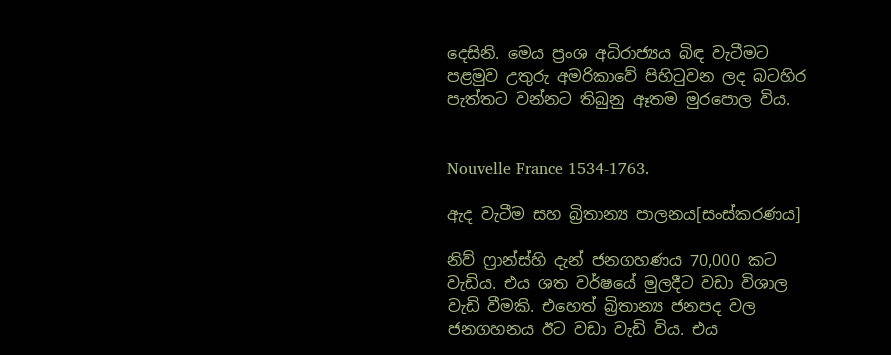දෙසිනි. මෙය ප්‍රංශ අධිරාජ්‍යය බිඳ වැටීමට පළමුව උතුරු අමරිකාවේ පිහිටුවන ලද බටහිර පැත්තට වන්නට තිබුනු ඈතම මුරපොල විය.


Nouvelle France 1534-1763.

ඇද වැටීම සහ බ්‍රිතාන්‍ය පාලනය[සංස්කරණය]

නිව් ෆ්‍රාන්ස්හි දැන් ජනගහණය 70,000 කට වැඩිය. එය ශත වර්ෂයේ මුලදීට වඩා විශාල වැඩි වීමකි. එහෙත් බ්‍රිතාන්‍ය ජනපද වල ජනගහනය ඊට වඩා වැඩි විය. එය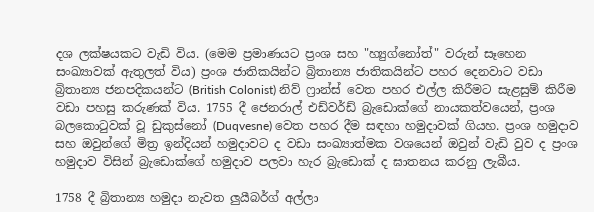දශ ලක්ෂයකට වැඩි විය. (මෙම ප්‍රමාණයට ප්‍රංශ සහ "හ්‍යුග්නෝත්" වරුන් සෑහෙන සංඛ්‍යාවක් ඇතුලත් විය) ප්‍රංශ ජාතිකයින්ට බ්‍රිතාන්‍ය ජාතිකයින්ට පහර දෙනවාට වඩා බ්‍රිතාන්‍ය ජනපදිකයන්ට (British Colonist) නිව් ෆ්‍රාන්ස් වෙත පහර එල්ල කිරීමට සැළසුම් කිරීම වඩා පහසු කරුණක් විය. 1755 දී ජෙනරාල් එඩ්වර්ඩ් බ්‍රැඩොක්ගේ නායකත්වයෙන්, ප්‍රංශ බලකොටුවක් වූ ඩුකුස්නෝ (Duqvesne) වෙත පහර දීම සඳහා හමුදාවක් ගියහ. ප්‍රංශ හමුදාව සහ ඔවුන්ගේ මිත්‍ර ඉන්දියන් හමුදාවට ද වඩා සංඛ්‍යාත්මක වශයෙන් ඔවුන් වැඩි වුව ද ප්‍රංශ හමුදාව විසින් බ්‍රැඩොක්ගේ හමුදාව පලවා හැර බ්‍රැඩොක් ද ඝාතනය කරනු ලැබීය.

1758 දී බ්‍රිතාන්‍ය හමුදා නැවත ලුයීබර්ග් අල්ලා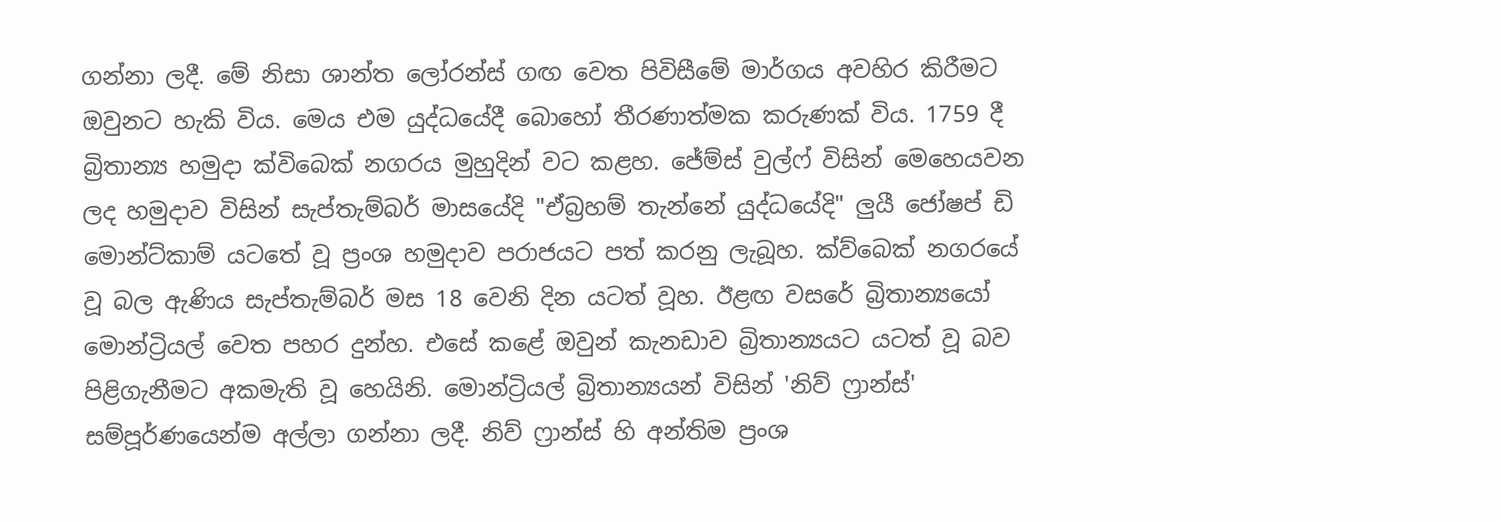ගන්නා ලදී. මේ නිසා ශාන්ත ලෝරන්ස් ගඟ වෙත පිවිසීමේ මාර්ගය අවහිර කිරීමට ඔවුනට හැකි විය. මෙය එම යුද්ධයේදී බොහෝ තීරණාත්මක කරුණක් විය. 1759 දී බ්‍රිතාන්‍ය හමුදා ක්විබෙක් නගරය මුහුදින් වට කළහ. ජේම්ස් වුල්ෆ් විසින් මෙහෙයවන ලද හමුදාව විසින් සැප්තැම්බර් මාසයේදි "ඒබ්‍රහම් තැන්නේ යුද්ධයේදි" ලුයී ජෝෂප් ඩි මොන්ට්කාම් යටතේ වූ ප්‍රංශ හමුදාව පරාජයට පත් කරනු ලැබූහ. ක්ව්බෙක් නගරයේ වූ බල ඇණිය සැප්තැම්බර් මස 18 වෙනි දින යටත් වූහ. ඊළඟ වසරේ බ්‍රිතාන්‍යයෝ මොන්ට්‍රියල් වෙත පහර දුන්හ. එසේ කළේ ඔවුන් කැනඩාව බ්‍රිතාන්‍යයට යටත් වූ බව පිළිගැනීමට අකමැති වූ හෙයිනි. මොන්ට්‍රියල් බ්‍රිතාන්‍යයන් විසින් 'නිව් ෆ්‍රාන්ස්' සම්පූර්ණයෙන්ම අල්ලා ගන්නා ලදී. නිව් ෆ්‍රාන්ස් හි අන්තිම ප්‍රංශ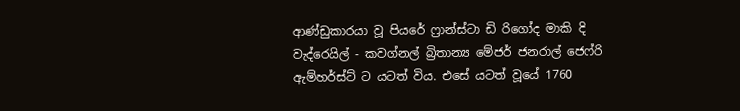ආණ්ඩුකාරයා වූ පියරේ ෆ්‍රාන්ස්ටා ඩි රිගෝද මාකි දි වැද්රෙයිල් - කවග්නල් බ්‍රිතාන්‍ය මේජර් ජනරාල් ජෙෆ්රි ඇම්හර්ස්ට් ට යටත් විය. එසේ යටත් වූයේ 1760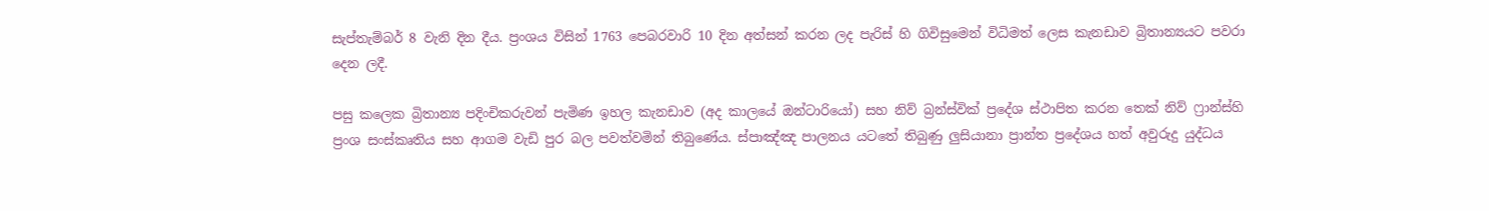සැප්තැම්බර් 8 වැනි දින දීය. ප්‍රංශය විසින් 1763 පෙබරවාරි 10 දින අත්සන් කරන ලද පැරිස් හි ගිවිසුමෙන් විධිමත් ලෙස කැනඩාව බ්‍රිතාන්‍යයට පවරා දෙන ලදී.

පසු කලෙක බ්‍රිතාන්‍ය පදිංචිකරුවන් පැමිණ ඉහල කැනඩාව (අද කාලයේ ඔන්ටාරියෝ) සහ නිව් බ්‍රන්ස්වික් ප්‍රදේශ ස්ථාපිත කරන තෙක් නිව් ෆ්‍රාන්ස්හි ප්‍රංශ සංස්කෘතිය සහ ආගම වැඩි පුර බල පවත්වමින් තිබුණේය. ස්පාඤ්ඤ පාලනය යටතේ තිබුණු ලුසියානා ප්‍රාන්ත ප්‍රදේශය හත් අවුරුදු යුද්ධය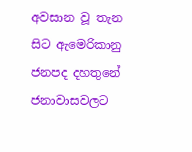අවසාන වූ තැන සිට ඇමෙරිකානු ජනපද දහතුනේ ජනාවාසවලට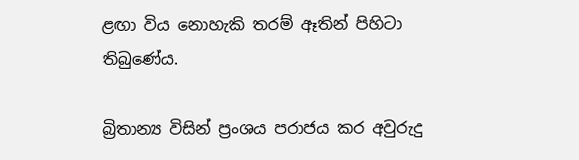ළඟා විය නොහැකි තරම් ඈතින් පිහිටා තිබුණේය.

බ්‍රිතාන්‍ය විසින් ප්‍රංශය පරාජය කර අවුරුදු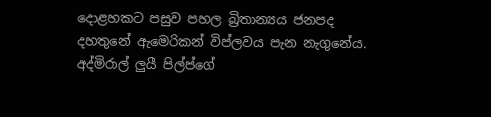දොළහකට පසුව පහල බ්‍රිතාන්‍යය ජනපද දහතුනේ ඇමෙරිකන් විප්ලවය පැන නැගුනේය. අද්මිරාල් ලුයී පිල්ප්ගේ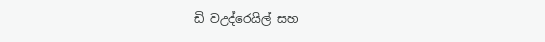ඩි වඋද්රෙයිල් සහ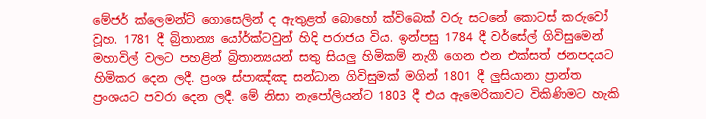මේජර් ක්ලෙමන්ට් ගොසෙලින් ද ඇතුළත් බොහෝ ක්විබෙක් වරු සටනේ කොටස් කරුවෝ වූහ. 1781 දී බ්‍රිතාන්‍ය යෝර්ක්ටවුන් හිදි පරාජය විය. ඉන්පසු 1784 දී වර්සේල් ගිවිසුමෙන් මහාවිල් වලට පහළින් බ්‍රිතාන්‍යයන් සතු සියලු හිමිකම් නැගී ගෙන එන එක්සත් ජනපදයට හිමිකර දෙන ලදී. ප්‍රංශ ස්පාඤ්ඤ සන්ධාන ගිවිසුමක් මගින් 1801 දී ලුසියානා ප්‍රාන්ත ප්‍රංශයට පවරා දෙන ලදී. මේ නිසා නැපෝලියන්ට 1803 දී එය ඇමෙරිකාවට විකිණිමට හැකි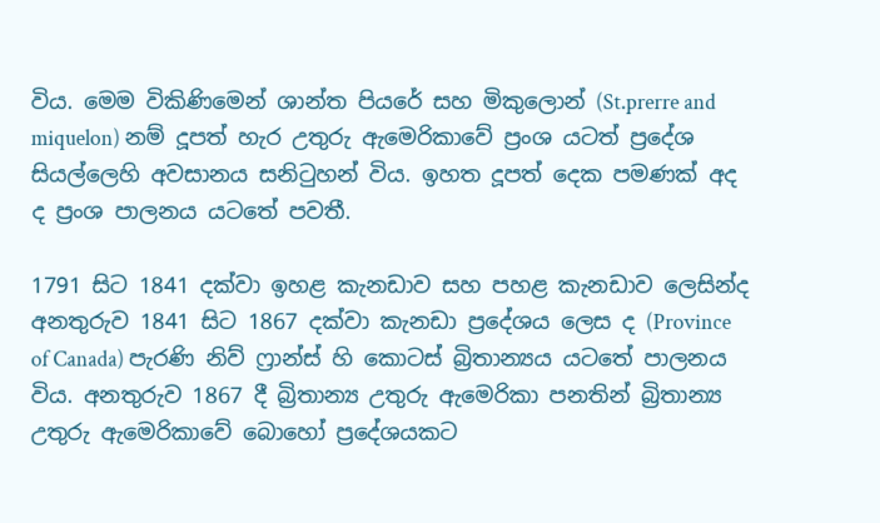විය. මෙම විකිණිමෙන් ශාන්ත පියරේ සහ මිකුලොන් (St.prerre and miquelon) නම් දූපත් හැර උතුරු ඇමෙරිකාවේ ප්‍රංශ යටත් ප්‍රදේශ සියල්ලෙහි අවසානය සනිටුහන් විය. ඉහත දූපත් දෙක පමණක් අද ද ප්‍රංශ ප‍ාලනය යටතේ පවතී.

1791 සිට 1841 දක්වා ඉහළ කැනඩාව සහ පහළ කැනඩාව ලෙසින්ද අනතුරුව 1841 සිට 1867 දක්වා කැනඩා ප්‍රදේශය ලෙස ද (Province of Canada) පැරණි නිව් ෆ්‍රාන්ස් හි කොටස් බ්‍රිතාන්‍යය යටතේ පාලනය විය. අනතුරුව 1867 දී බ්‍රිතාන්‍ය උතුරු ඇමෙරිකා පනතින් බ්‍රිතාන්‍ය උතුරු ඇමෙරිකාවේ බොහෝ ප්‍රදේශයකට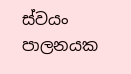ස්වයං පාලනයක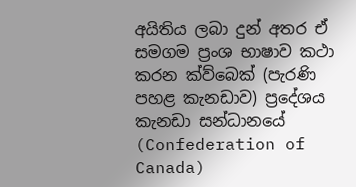අයිතිය ලබා දුන් අතර ඒ සමගම ප්‍රංශ භාෂාව කථා කරන ක්ව්බෙක් (පැරණි පහළ කැනඩාව) ප්‍රදේශය කැනඩා සන්ධානයේ (Confederation of Canada)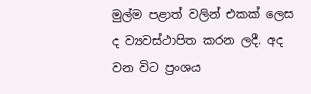මුල්ම පළාත් වලින් එකක් ලෙස ද ව්‍යවස්ථාපිත කරන ලදී. අද වන විට ප්‍රංශය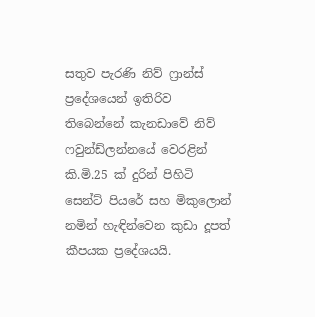සතුව පැරණි නිව් ෆ්‍රාන්ස් ප්‍රදේශයෙන් ඉතිරිව තිබෙන්නේ කැනඩාවේ නිව් ෆවුන්ඩ්ලන්නයේ වෙරළින් කි.මි.25 ක් දුරින් පිහිටි සෙන්ට් පියරේ සහ මිකුලොන් නමින් හැඳින්වෙන කුඩා දූපත් කීපයක ප්‍රදේශයයි.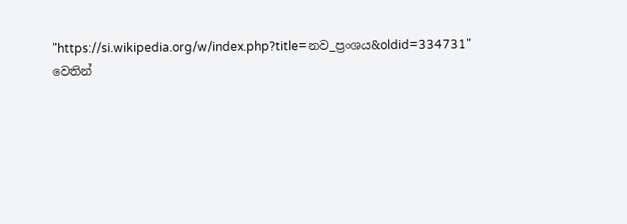"https://si.wikipedia.org/w/index.php?title=නව_ප්‍රංශය&oldid=334731" වෙතින්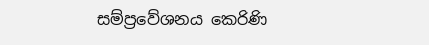සම්ප්‍රවේශනය කෙරිණි